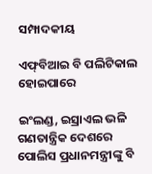ସମ୍ପାଦକୀୟ

ଏଫ୍‌ବିଆଇ ବି ପଲିଟିକାଲ ହୋଇପାରେ

ଇଂଲଣ୍ଡ, ଇସ୍ରାଏଲ ଭଳି ଗଣତାନ୍ତ୍ରିକ ଦେଶରେ ପୋଲିସ ପ୍ରଧାନମନ୍ତ୍ରୀଙ୍କୁ ବି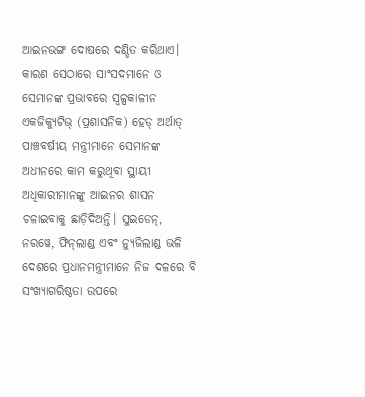ଆଇନଭଙ୍ଗ ଦୋଷରେ ଦଣ୍ଡିତ କରିଥାଏ। କାରଣ ସେଠାରେ ସାଂସଦମାନେ ଓ ସେମାନଙ୍କ ପ୍ରଭାବରେ ସ୍ବଳ୍ପକାଳୀନ ଏକଜିକ୍ୟୁଟିଭ୍‌ (ପ୍ରଶାସନିକ) ହେଡ୍‌ ଅର୍ଥାତ୍‌ ପାଞ୍ଚବର୍ଷୀୟ ମନ୍ତ୍ରୀମାନେ ସେମାନଙ୍କ ଅଧୀନରେ କାମ କରୁଥିବା ସ୍ଥାୟୀ ଅଧିକାରୀମାନଙ୍କୁ ଆଇନର ଶାସନ ଚଳାଇବାକୁ ଛାଡ଼ିଦିଅନ୍ତି। ସୁଇଡେନ୍‌, ନରୱେ, ଫିନ୍‌ଲାଣ୍ଡ ଏବଂ ନ୍ୟୁଜିଲାଣ୍ଡ ଭଳି ଦେଶରେ ପ୍ରଧାନମନ୍ତ୍ରୀମାନେ ନିଜ ଦଳରେ ବି ସଂଖ୍ୟାଗରିଷ୍ଠତା ଉପରେ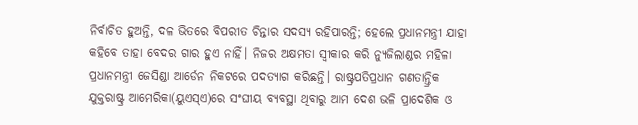ନିର୍ବାଚିତ ହୁଅନ୍ତି, ଦଳ ଭିତରେ ବିପରୀତ ଚିନ୍ତାର ସଦସ୍ୟ ରହିପାରନ୍ତି; ହେଲେ ପ୍ରଧାନମନ୍ତ୍ରୀ ଯାହା କହିବେ ତାହା ବେଦର ଗାର ହୁଏ ନାହିଁ। ନିଜର ଅକ୍ଷମତା ସ୍ବୀକାର କରି ନ୍ୟୁଜିଲାଣ୍ଡର ମହିଳା ପ୍ରଧାନମନ୍ତ୍ରୀ ଜେସିଣ୍ଡା ଆର୍ଡେନ ନିକଟରେ ପଦତ୍ୟାଗ କରିଛନ୍ତି। ରାଷ୍ଟ୍ରପତିପ୍ରଧାନ ଗଣତାନ୍ତ୍ରିକ ଯୁକ୍ତରାଷ୍ଟ୍ର ଆମେରିକା(ୟୁଏସ୍‌ଏ)ରେ ସଂଘୀୟ ବ୍ୟବସ୍ଥା ଥିବାରୁ ଆମ ଦେଶ ଭଳି ପ୍ରାଦେଶିକ ଓ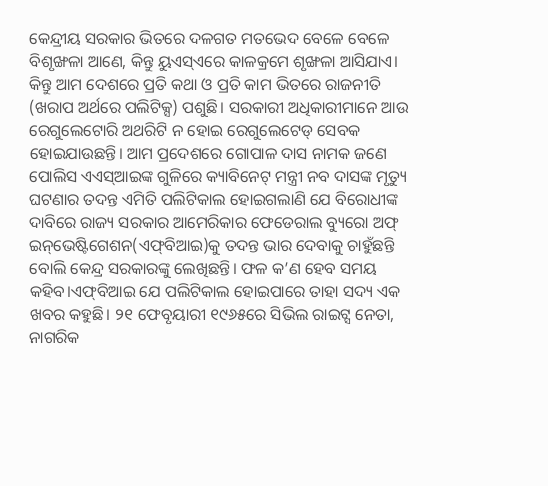କେନ୍ଦ୍ରୀୟ ସରକାର ଭିତରେ ଦଳଗତ ମତଭେଦ ବେଳେ ବେଳେ ବିଶୃଙ୍ଖଳା ଆଣେ, କିନ୍ତୁ ୟୁଏସ୍‌ଏରେ କାଳକ୍ରମେ ଶୃଙ୍ଖଳା ଆସିଯାଏ। କିନ୍ତୁ ଆମ ଦେଶରେ ପ୍ରତି କଥା ଓ ପ୍ରତି କାମ ଭିତରେ ରାଜନୀତି (ଖରାପ ଅର୍ଥରେ ପଲିଟିକ୍ସ) ପଶୁଛି। ସରକାରୀ ଅଧିକାରୀମାନେ ଆଉ ରେଗୁଲେଟୋରି ଅଥରିଟି ନ ହୋଇ ରେଗୁଲେଟେଡ୍‌ ସେବକ ହୋଇଯାଉଛନ୍ତି। ଆମ ପ୍ରଦେଶରେ ଗୋପାଳ ଦାସ ନାମକ ଜଣେ ପୋଲିସ ଏଏସ୍‌ଆଇଙ୍କ ଗୁଳିରେ କ୍ୟାବିନେଟ୍‌ ମନ୍ତ୍ରୀ ନବ ଦାସଙ୍କ ମୃତ୍ୟୁ ଘଟଣାର ତଦନ୍ତ ଏମିତି ପଲିଟିକାଲ ହୋଇଗଲାଣି ଯେ ବିରୋଧୀଙ୍କ ଦାବିରେ ରାଜ୍ୟ ସରକାର ଆମେରିକାର ଫେଡେରାଲ ବ୍ୟୁରୋ ଅଫ୍‌ ଇନ୍‌ଭେଷ୍ଟିଗେଶନ(ଏଫ୍‌ବିଆଇ)କୁ ତଦନ୍ତ ଭାର ଦେବାକୁ ଚାହୁଁଛନ୍ତି ବୋଲି କେନ୍ଦ୍ର ସରକାରଙ୍କୁ ଲେଖିଛନ୍ତି। ଫଳ କ’ଣ ହେବ ସମୟ କହିବ।ଏଫ୍‌ବିଆଇ ଯେ ପଲିଟିକାଲ ହୋଇପାରେ ତାହା ସଦ୍ୟ ଏକ ଖବର କହୁଛି। ୨୧ ଫେବୃୟାରୀ ୧୯୬୫ରେ ସିଭିଲ ରାଇଟ୍ସ ନେତା, ନାଗରିକ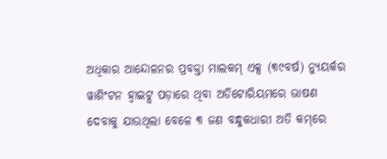ଅଧିକାର ଆନ୍ଦୋଳନର ପ୍ରବକ୍ତା ମାଲକମ୍‌ ଏକ୍ସ (୩୯ବର୍ଷ) ନ୍ୟୁୟର୍କର ୱାଶିଂଟନ ହ୍ବାଇଟ୍ସ ପଡ଼ାରେ ଥିବା ଅଡିଟୋରିୟମରେ ଭାଷଣ ଦେବାକୁ ଯାଉଥିଲା ବେଳେ ୩ ଜଣ ବନ୍ଧୁକଧାରୀ ଅତି କମ୍‌ରେ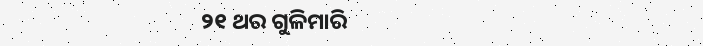୨୧ ଥର ଗୁଳିମାରି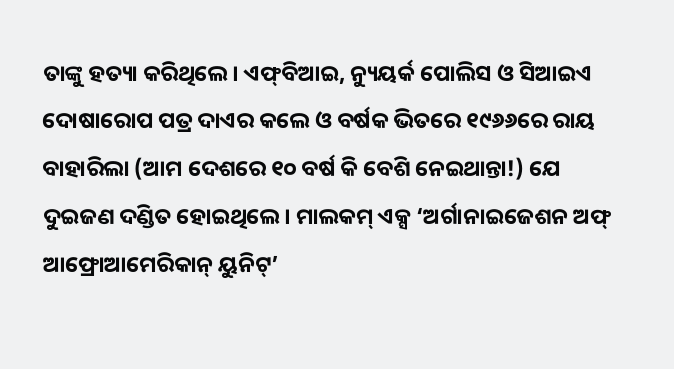ତାଙ୍କୁ ହତ୍ୟା କରିଥିଲେ। ଏଫ୍‌ବିଆଇ, ନ୍ୟୁୟର୍କ ପୋଲିସ ଓ ସିଆଇଏ ଦୋଷାରୋପ ପତ୍ର ଦାଏର କଲେ ଓ ବର୍ଷକ ଭିତରେ ୧୯୬୬ରେ ରାୟ ବାହାରିଲା (ଆମ ଦେଶରେ ୧୦ ବର୍ଷ କି ବେଶି ନେଇଥାନ୍ତା!) ଯେ ଦୁଇଜଣ ଦଣ୍ଡିତ ହୋଇଥିଲେ। ମାଲକମ୍‌ ଏକ୍ସ ‘ଅର୍ଗାନାଇଜେଶନ ଅଫ୍‌ ଆଫ୍ରୋଆମେରିକାନ୍‌ ୟୁନିଟ୍‌’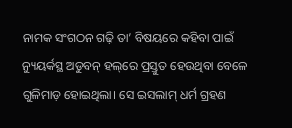ନାମକ ସଂଗଠନ ଗଢ଼ି ତା’ ବିଷୟରେ କହିବା ପାଇଁ ନ୍ୟୁୟର୍କସ୍ଥ ଅଡୁବନ୍‌ ହଲ୍‌ରେ ପ୍ରସ୍ତୁତ ହେଉଥିବା ବେଳେ ଗୁଳିମାଡ଼ ହୋଇଥିଲା। ସେ ଇସଲାମ୍‌ ଧର୍ମ ଗ୍ରହଣ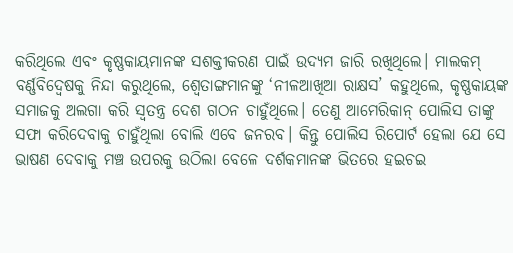କରିଥିଲେ ଏବଂ କୃଷ୍ଣକାୟମାନଙ୍କ ସଶକ୍ତୀକରଣ ପାଇଁ ଉଦ୍ୟମ ଜାରି ରଖିଥିଲେ। ମାଲକମ୍‌ ବର୍ଣ୍ଣବିଦ୍ୱେଷକୁ ନିନ୍ଦା କରୁଥିଲେ, ଶ୍ୱେତାଙ୍ଗମାନଙ୍କୁ ‘ନୀଳଆଖିଆ ରାକ୍ଷସ’ କହୁଥିଲେ, କୃଷ୍ଣକାୟଙ୍କ ସମାଜକୁ ଅଲଗା କରି ସ୍ବତନ୍ତ୍ର ଦେଶ ଗଠନ ଚାହୁଁଥିଲେ। ତେଣୁ ଆମେରିକାନ୍‌ ପୋଲିସ ତାଙ୍କୁ ସଫା କରିଦେବାକୁ ଚାହୁଁଥିଲା ବୋଲି ଏବେ ଜନରବ। କିନ୍ତୁ ପୋଲିସ ରିପୋର୍ଟ ହେଲା ଯେ ସେ ଭାଷଣ ଦେବାକୁ ମଞ୍ଚ ଉପରକୁ ଉଠିଲା ବେଳେ ଦର୍ଶକମାନଙ୍କ ଭିତରେ ହଇଚଇ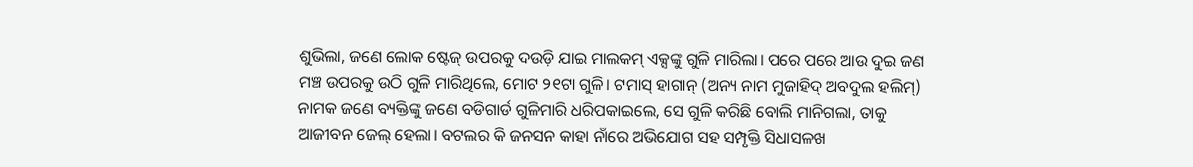ଶୁଭିଲା, ଜଣେ ଲୋକ ଷ୍ଟେଜ୍‌ ଉପରକୁ ଦଉଡ଼ି ଯାଇ ମାଲକମ୍‌ ଏକ୍ସଙ୍କୁ ଗୁଳି ମାରିଲା। ପରେ ପରେ ଆଉ ଦୁଇ ଜଣ ମଞ୍ଚ ଉପରକୁ ଉଠି ଗୁଳି ମାରିଥିଲେ, ମୋଟ ୨୧ଟା ଗୁଳି। ଟମାସ୍‌ ହାଗାନ୍‌ (ଅନ୍ୟ ନାମ ମୁଜାହିଦ୍‌ ଅବଦୁଲ ହଲିମ୍‌) ନାମକ ଜଣେ ବ୍ୟକ୍ତିଙ୍କୁ ଜଣେ ବଡିଗାର୍ଡ ଗୁଳିମାରି ଧରିପକାଇଲେ, ସେ ଗୁଳି କରିଛି ବୋଲି ମାନିଗଲା, ତାକୁ ଆଜୀବନ ଜେଲ୍‌ ହେଲା। ବଟଲର କି ଜନସନ କାହା ନାଁରେ ଅଭିଯୋଗ ସହ ସମ୍ପୃକ୍ତି ସିଧାସଳଖ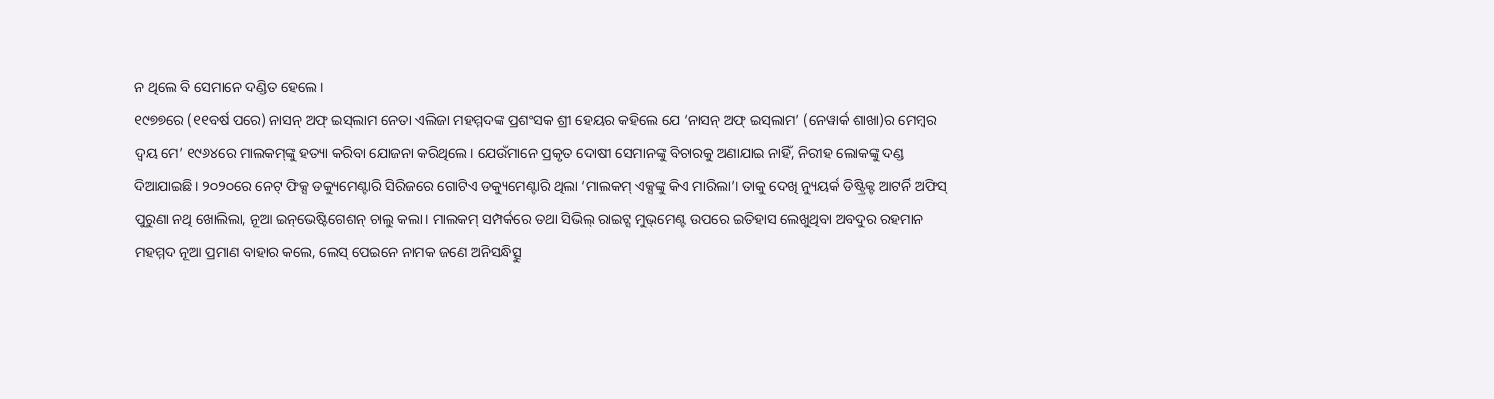ନ ଥିଲେ ବି ସେମାନେ ଦଣ୍ଡିତ ହେଲେ।
୧୯୭୭ରେ (୧୧ବର୍ଷ ପରେ) ନାସନ୍‌ ଅଫ୍‌ ଇସ୍‌ଲାମ ନେତା ଏଲିଜା ମହମ୍ମଦଙ୍କ ପ୍ରଶଂସକ ଶ୍ରୀ ହେୟର କହିଲେ ଯେ ‘ନାସନ୍‌ ଅଫ୍‌ ଇସ୍‌ଲାମ’ (ନେୱାର୍କ ଶାଖା)ର ମେମ୍ବର ଦ୍ୱୟ ମେ’ ୧୯୬୪ରେ ମାଲକମ୍‌ଙ୍କୁ ହତ୍ୟା କରିବା ଯୋଜନା କରିଥିଲେ। ଯେଉଁମାନେ ପ୍ରକୃତ ଦୋଷୀ ସେମାନଙ୍କୁ ବିଚାରକୁ ଅଣାଯାଇ ନାହିଁ, ନିରୀହ ଲୋକଙ୍କୁ ଦଣ୍ଡ ଦିଆଯାଇଛି। ୨୦୨୦ରେ ନେଟ୍‌ ଫିକ୍ସ ଡକ୍ୟୁମେଣ୍ଟାରି ସିରିଜରେ ଗୋଟିଏ ଡକ୍ୟୁମେଣ୍ଟାରି ଥିଲା ‘ମାଲକମ୍‌ ଏକ୍ସଙ୍କୁ କିଏ ମାରିଲା’। ତାକୁ ଦେଖି ନ୍ୟୁୟର୍କ ଡିଷ୍ଟ୍ରିକ୍ଟ ଆଟର୍ନି ଅଫିସ୍‌ ପୁରୁଣା ନଥି ଖୋଲିଲା, ନୂଆ ଇନ୍‌ଭେଷ୍ଟିଗେଶନ୍‌ ଚାଲୁ କଲା। ମାଲକମ୍‌ ସମ୍ପର୍କରେ ତଥା ସିଭିଲ୍‌ ରାଇଟ୍ସ ମୁଭ୍‌ମେଣ୍ଟ ଉପରେ ଇତିହାସ ଲେଖୁଥିବା ଅବଦୁର ରହମାନ ମହମ୍ମଦ ନୂଆ ପ୍ରମାଣ ବାହାର କଲେ, ଲେସ୍‌ ପେଇନେ ନାମକ ଜଣେ ଅନିସନ୍ଧିତ୍ସୁ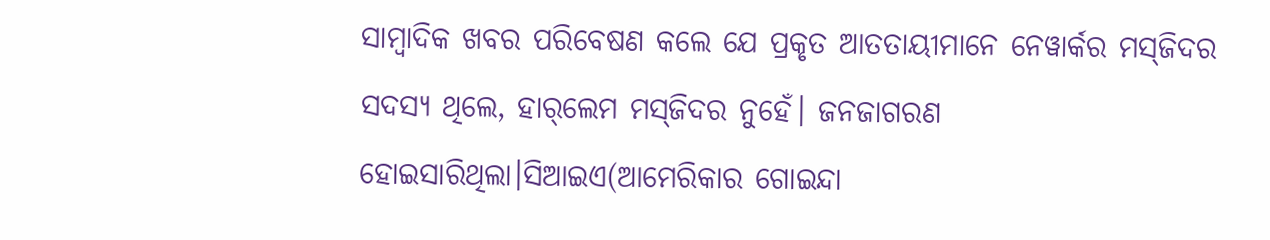ସାମ୍ବାଦିକ ଖବର ପରିବେଷଣ କଲେ ଯେ ପ୍ରକୃତ ଆତତାୟୀମାନେ ନେୱାର୍କର ମସ୍‌ଜିଦର ସଦସ୍ୟ ଥିଲେ, ହାର୍‌ଲେମ ମସ୍‌ଜିଦର ନୁହେଁ। ଜନଜାଗରଣ ହୋଇସାରିଥିଲା।ସିଆଇଏ(ଆମେରିକାର ଗୋଇନ୍ଦା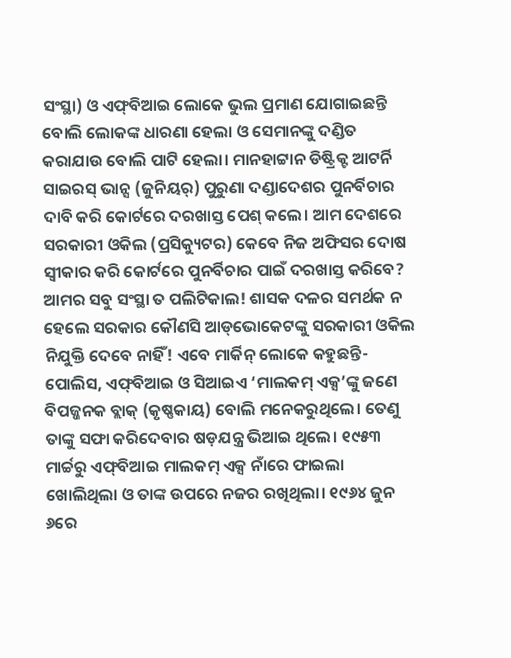ସଂସ୍ଥା) ଓ ଏଫ୍‌ବିଆଇ ଲୋକେ ଭୁଲ ପ୍ରମାଣ ଯୋଗାଇଛନ୍ତି ବୋଲି ଲୋକଙ୍କ ଧାରଣା ହେଲା ଓ ସେମାନଙ୍କୁ ଦଣ୍ଡିତ କରାଯାଉ ବୋଲି ପାଟି ହେଲା। ମାନହାଟ୍ଟାନ ଡିଷ୍ଟ୍ରିକ୍ଟ ଆଟର୍ନି ସାଇରସ୍‌ ଭାନ୍ସ (ଜୁନିୟର୍‌) ପୁରୁଣା ଦଣ୍ଡାଦେଶର ପୁନର୍ବିଚାର ଦାବି କରି କୋର୍ଟରେ ଦରଖାସ୍ତ ପେଶ୍‌ କଲେ। ଆମ ଦେଶରେ ସରକାରୀ ଓକିଲ (ପ୍ରସିକ୍ୟୁଟର) କେବେ ନିଜ ଅଫିସର ଦୋଷ ସ୍ବୀକାର କରି କୋର୍ଟରେ ପୁନର୍ବିଚାର ପାଇଁ ଦରଖାସ୍ତ କରିବେ? ଆମର ସବୁ ସଂସ୍ଥା ତ ପଲିଟିକାଲ! ଶାସକ ଦଳର ସମର୍ଥକ ନ ହେଲେ ସରକାର କୌଣସି ଆଡ୍‌ଭୋକେଟଙ୍କୁ ସରକାରୀ ଓକିଲ ନିଯୁକ୍ତି ଦେବେ ନାହିଁ! ଏବେ ମାର୍କିନ୍‌ ଲୋକେ କହୁଛନ୍ତି- ପୋଲିସ, ଏଫ୍‌ବିଆଇ ଓ ସିଆଇଏ ‘ମାଲକମ୍‌ ଏକ୍ସ’ଙ୍କୁ ଜଣେ ବିପଜ୍ଜନକ ବ୍ଲାକ୍‌ (କୃଷ୍ଣକାୟ) ବୋଲି ମନେକରୁଥିଲେ। ତେଣୁ ତାଙ୍କୁ ସଫା କରିଦେବାର ଷଡ଼ଯନ୍ତ୍ର ଭିଆଇ ଥିଲେ। ୧୯୫୩ ମାର୍ଚ୍ଚରୁ ଏଫ୍‌ବିଆଇ ମାଲକମ୍‌ ଏକ୍ସ ନାଁରେ ଫାଇଲା ଖୋଲିଥିଲା ଓ ତାଙ୍କ ଉପରେ ନଜର ରଖିଥିଲା। ୧୯୬୪ ଜୁନ ୬ରେ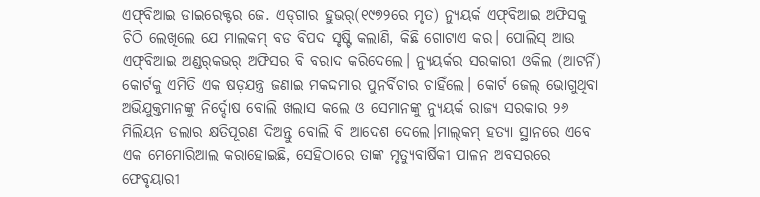ଏଫ୍‌ବିଆଇ ଡାଇରେକ୍ଟର ଜେ. ଏଡ୍‌ଗାର ହୁଭର୍‌(୧୯୭୨ରେ ମୃତ) ନ୍ୟୁୟର୍କ ଏଫ୍‌ବିଆଇ ଅଫିସକୁ ଚିଠି ଲେଖିଲେ ଯେ ମାଲକମ୍‌ ବଡ ବିପଦ ସୃଷ୍ଟି କଲାଣି, କିଛି ଗୋଟାଏ କର। ପୋଲିସ୍‌ ଆଉ ଏଫ୍‌ବିଆଇ ଅଣ୍ଡର୍‌କଭର୍‌ ଅଫିସର ବି ବରାଦ କରିଦେଲେ। ନ୍ୟୁୟର୍କର ସରକାରୀ ଓକିଲ (ଆଟର୍ନି) କୋର୍ଟକୁ ଏମିତି ଏକ ଷଡ଼ଯନ୍ତ୍ର ଜଣାଇ ମକଦ୍ଦମାର ପୁନର୍ବିଚାର ଚାହିଁଲେ। କୋର୍ଟ ଜେଲ୍‌ ଭୋଗୁଥିବା ଅଭିଯୁକ୍ତମାନଙ୍କୁ ନିର୍ଦ୍ଦୋଷ ବୋଲି ଖଲାସ କଲେ ଓ ସେମାନଙ୍କୁ ନ୍ୟୁୟର୍କ ରାଜ୍ୟ ସରକାର ୨୬ ମିଲିୟନ ଡଲାର କ୍ଷତିପୂରଣ ଦିଅନ୍ତୁ ବୋଲି ବି ଆଦେଶ ଦେଲେ।ମାଲ୍‌କମ୍‌ ହତ୍ୟା ସ୍ଥାନରେ ଏବେ ଏକ ମେମୋରିଆଲ କରାହୋଇଛି, ସେହିଠାରେ ତାଙ୍କ ମୃତ୍ୟୁବାର୍ଷିକୀ ପାଳନ ଅବସରରେ ଫେବୃୟାରୀ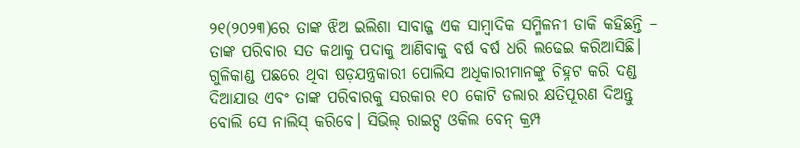୨୧(୨୦୨୩)ରେ ତାଙ୍କ ଝିଅ ଇଲିଶା ସାବାଜ୍ଜ ଏକ ସାମ୍ବାଦିକ ସମ୍ମିଳନୀ ଡାକି କହିଛନ୍ତି – ତାଙ୍କ ପରିବାର ସତ କଥାକୁ ପଦାକୁ ଆଣିବାକୁ ବର୍ଷ ବର୍ଷ ଧରି ଲଢେଇ କରିଆସିଛି। ଗୁଳିକାଣ୍ଡ ପଛରେ ଥିବା ଷଡ଼ଯନ୍ତ୍ରକାରୀ ପୋଲିସ ଅଧିକାରୀମାନଙ୍କୁ ଚିହ୍ନଟ କରି ଦଣ୍ଡ ଦିଆଯାଉ ଏବଂ ତାଙ୍କ ପରିବାରକୁ ସରକାର ୧୦ କୋଟି ଡଲାର କ୍ଷତିପୂରଣ ଦିଅନ୍ତୁ ବୋଲି ସେ ନାଲିସ୍‌ କରିବେ। ସିଭିଲ୍‌ ରାଇଟ୍ସ ଓକିଲ ବେନ୍‌ କ୍ରମ୍ପ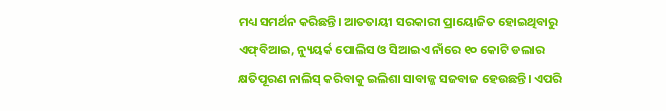ମଧ୍ୟ ସମର୍ଥନ କରିଛନ୍ତି। ଆତତାୟୀ ସରକାରୀ ପ୍ରାୟୋଜିତ ହୋଇଥିବାରୁ ଏଫ୍‌ବିଆଇ, ନ୍ୟୁୟର୍କ ପୋଲିସ ଓ ସିଆଇଏ ନାଁରେ ୧୦ କୋଟି ଡଲାର କ୍ଷତିପୂରଣ ନାଲିସ୍‌ କରିବାକୁ ଇଲିଶା ସାବାଜ୍ଜ ସଜବାଜ ହେଉଛନ୍ତି। ଏପରି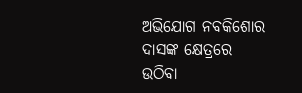ଅଭିଯୋଗ ନବକିଶୋର ଦାସଙ୍କ କ୍ଷେତ୍ରରେ ଉଠିବା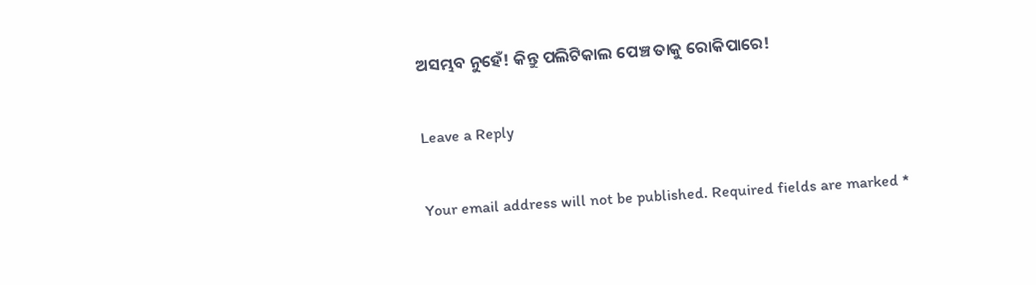ଅସମ୍ଭବ ନୁହେଁ! କିନ୍ତୁ ପଲିଟିକାଲ ପେଞ୍ଚ ତାକୁ ରୋକିପାରେ!

Leave a Reply

Your email address will not be published. Required fields are marked *